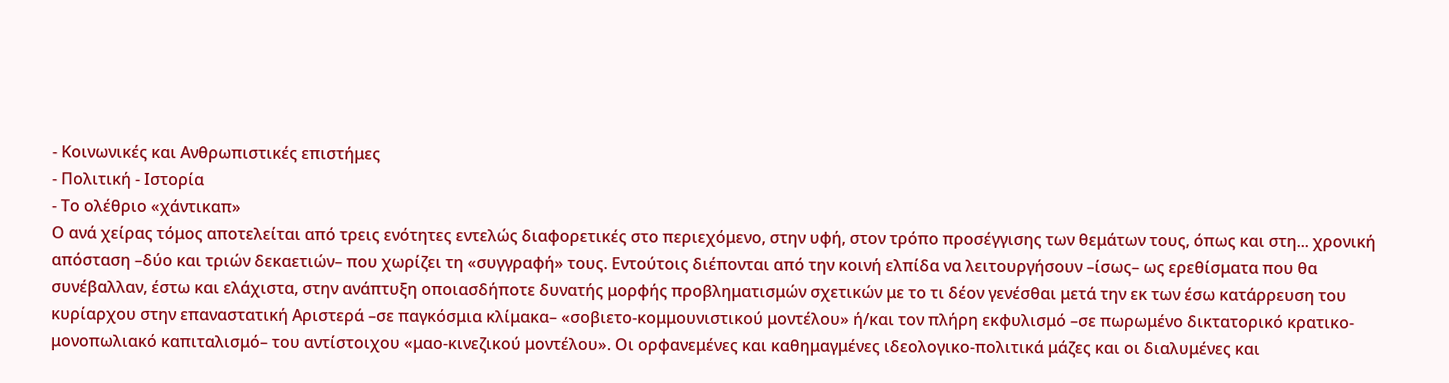- Κοινωνικές και Ανθρωπιστικές επιστήμες
- Πολιτική - Ιστορία
- Το ολέθριο «χάντικαπ»
Ο ανά χείρας τόμος αποτελείται από τρεις ενότητες εντελώς διαφορετικές στο περιεχόμενο, στην υφή, στον τρόπο προσέγγισης των θεμάτων τους, όπως και στη... χρονική απόσταση –δύο και τριών δεκαετιών– που χωρίζει τη «συγγραφή» τους. Εντούτοις διέπονται από την κοινή ελπίδα να λειτουργήσουν –ίσως– ως ερεθίσματα που θα συνέβαλλαν, έστω και ελάχιστα, στην ανάπτυξη οποιασδήποτε δυνατής μορφής προβληματισμών σχετικών με το τι δέον γενέσθαι μετά την εκ των έσω κατάρρευση του κυρίαρχου στην επαναστατική Αριστερά –σε παγκόσμια κλίμακα– «σοβιετο-κομμουνιστικού μοντέλου» ή/και τον πλήρη εκφυλισμό –σε πωρωμένο δικτατορικό κρατικο-μονοπωλιακό καπιταλισμό– του αντίστοιχου «μαο-κινεζικού μοντέλου». Οι ορφανεμένες και καθημαγμένες ιδεολογικο-πολιτικά μάζες και οι διαλυμένες και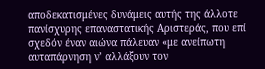αποδεκατισμένες δυνάμεις αυτής της άλλοτε πανίσχυρης επαναστατικής Αριστεράς, που επί σχεδόν έναν αιώνα πάλευαν «με ανείπωτη αυταπάρνηση ν’ αλλάξουν τον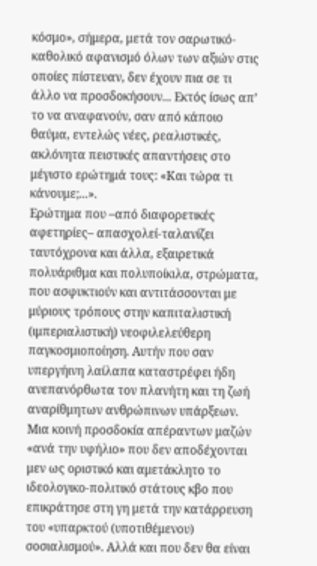κόσμο», σήμερα, μετά τον σαρωτικό-καθολικό αφανισμό όλων των αξιών στις οποίες πίστευαν, δεν έχουν πια σε τι άλλο να προσδοκήσουν... Eκτός ίσως απ’ το να αναφανούν, σαν από κάποιο θαύμα, εντελώς νέες, ρεαλιστικές, ακλόνητα πειστικές απαντήσεις στο μέγιστο ερώτημά τους: «Και τώρα τι κάνουμε;...».
Ερώτημα που –από διαφορετικές αφετηρίες– απασχολεί-ταλανίζει ταυτόχρονα και άλλα, εξαιρετικά πολυάριθμα και πολυποίκιλα, στρώματα, που ασφυκτιούν και αντιτάσσονται με μύριους τρόπους στην καπιταλιστική (ιμπεριαλιστική) νεοφιλελεύθερη παγκοσμιοποίηση. Αυτήν που σαν υπεργήινη λαίλαπα καταστρέφει ήδη ανεπανόρθωτα τον πλανήτη και τη ζωή αναρίθμητων ανθρώπινων υπάρξεων.
Μια κοινή προσδοκία απέραντων μαζών «ανά την υφήλιο» που δεν αποδέχονται μεν ως οριστικό και αμετάκλητο το ιδεολογικο-πολιτικό στάτους κβο που επικράτησε στη γη μετά την κατάρρευση του «υπαρκτού (υποτιθέμενου) σοσιαλισμού». Αλλά και που δεν θα είναι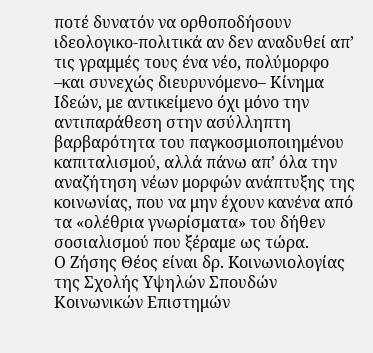ποτέ δυνατόν να ορθοποδήσουν ιδεολογικο-πολιτικά αν δεν αναδυθεί απ’ τις γραμμές τους ένα νέο, πολύμορφο –και συνεχώς διευρυνόμενο– Κίνημα Ιδεών, με αντικείμενο όχι μόνο την αντιπαράθεση στην ασύλληπτη βαρβαρότητα του παγκοσμιοποιημένου καπιταλισμού, αλλά πάνω απ’ όλα την αναζήτηση νέων μορφών ανάπτυξης της κοινωνίας, που να μην έχουν κανένα από τα «ολέθρια γνωρίσματα» του δήθεν σοσιαλισμού που ξέραμε ως τώρα.
Ο Ζήσης Θέος είναι δρ. Kοινωνιολογίας της Σχολής Υψηλών Σπουδών Κοινωνικών Επιστημών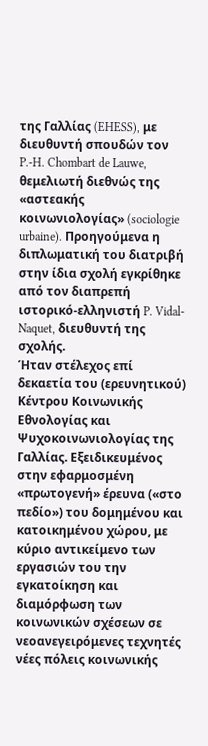της Γαλλίας (EHESS), με διευθυντή σπουδών τον P.-H. Chombart de Lauwe, θεμελιωτή διεθνώς της «αστεακής κοινωνιολογίας» (sociologie urbaine). Προηγούμενα η διπλωματική του διατριβή στην ίδια σχολή εγκρίθηκε από τον διαπρεπή ιστορικό-ελληνιστή P. Vidal-Naquet, διευθυντή της σχολής.
Ήταν στέλεχος επί δεκαετία του (ερευνητικού) Κέντρου Κοινωνικής Εθνολογίας και Ψυχοκοινωνιολογίας της Γαλλίας. Εξειδικευμένος στην εφαρμοσμένη «πρωτογενή» έρευνα («στο πεδίο») του δομημένου και κατοικημένου χώρου, με κύριο αντικείμενο των εργασιών του την εγκατοίκηση και διαμόρφωση των κοινωνικών σχέσεων σε νεοανεγειρόμενες τεχνητές νέες πόλεις κοινωνικής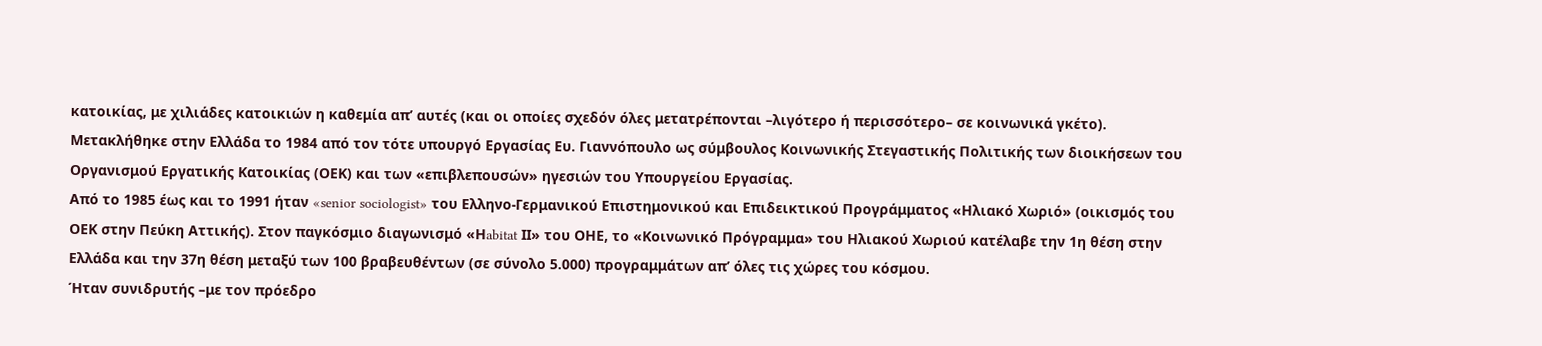κατοικίας, με χιλιάδες κατοικιών η καθεμία απ’ αυτές (και οι οποίες σχεδόν όλες μετατρέπονται –λιγότερο ή περισσότερο– σε κοινωνικά γκέτο).
Μετακλήθηκε στην Ελλάδα το 1984 από τον τότε υπουργό Εργασίας Ευ. Γιαννόπουλο ως σύμβουλος Κοινωνικής Στεγαστικής Πολιτικής των διοικήσεων του Οργανισμού Εργατικής Κατοικίας (ΟΕΚ) και των «επιβλεπουσών» ηγεσιών του Yπουργείου Εργασίας.
Από το 1985 έως και το 1991 ήταν «senior sociologist» του Ελληνο-Γερμανικού Επιστημονικού και Επιδεικτικού Προγράμματος «Ηλιακό Χωριό» (οικισμός του ΟΕΚ στην Πεύκη Αττικής). Στον παγκόσμιο διαγωνισμό «Ηabitat ΙΙ» του ΟΗΕ, το «Κοινωνικό Πρόγραμμα» του Ηλιακού Χωριού κατέλαβε την 1η θέση στην Ελλάδα και την 37η θέση μεταξύ των 100 βραβευθέντων (σε σύνολο 5.000) προγραμμάτων απ’ όλες τις χώρες του κόσμου.
Ήταν συνιδρυτής –με τον πρόεδρο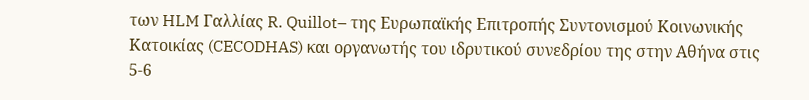των HLM Γαλλίας R. Quillot– της Ευρωπαϊκής Επιτροπής Συντονισμού Κοινωνικής Κατοικίας (CECODHAS) και οργανωτής του ιδρυτικού συνεδρίου της στην Αθήνα στις 5-6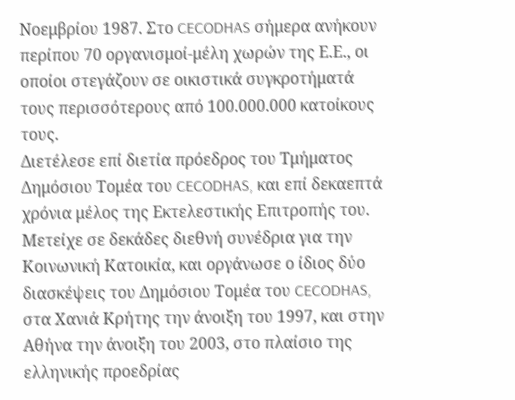Νοεμβρίου 1987. Στο CECODHAS σήμερα ανήκουν περίπου 70 οργανισμοί-μέλη χωρών της Ε.Ε., οι οποίοι στεγάζουν σε οικιστικά συγκροτήματά τους περισσότερους από 100.000.000 κατοίκους τους.
Διετέλεσε επί διετία πρόεδρος του Τμήματος Δημόσιου Τομέα του CECODHAS, και επί δεκαεπτά χρόνια μέλος της Εκτελεστικής Επιτροπής του.
Μετείχε σε δεκάδες διεθνή συνέδρια για την Κοινωνική Κατοικία, και οργάνωσε ο ίδιος δύο διασκέψεις του Δημόσιου Τομέα του CECODHAS, στα Χανιά Κρήτης την άνοιξη του 1997, και στην Αθήνα την άνοιξη του 2003, στο πλαίσιο της ελληνικής προεδρίας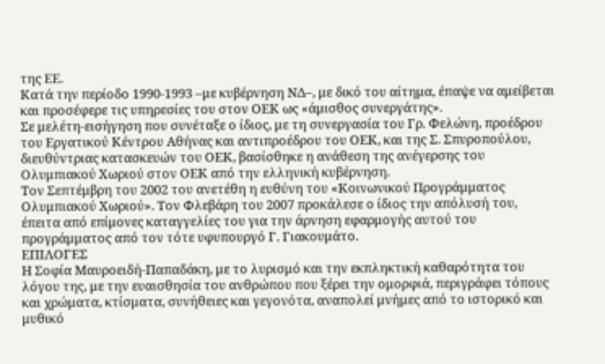της ΕΕ.
Κατά την περίοδο 1990-1993 –με κυβέρνηση ΝΔ–, με δικό του αίτημα, έπαψε να αμείβεται και προσέφερε τις υπηρεσίες του στον ΟΕΚ ως «άμισθος συνεργάτης».
Σε μελέτη-εισήγηση που συνέταξε ο ίδιος, με τη συνεργασία του Γρ. Φελώνη, προέδρου του Εργατικού Κέντρου Αθήνας και αντιπροέδρου του ΟΕΚ, και της Σ. Σπυροπούλου, διευθύντριας κατασκευών του ΟΕΚ, βασίσθηκε η ανάθεση της ανέγερσης του Ολυμπιακού Χωριού στον ΟΕΚ από την ελληνική κυβέρνηση.
Τον Σεπτέμβρη του 2002 του ανετέθη η ευθύνη του «Κοινωνικού Προγράμματος Ολυμπιακού Χωριού». Τον Φλεβάρη του 2007 προκάλεσε ο ίδιος την απόλυσή του, έπειτα από επίμονες καταγγελίες του για την άρνηση εφαρμογής αυτού του προγράμματος από τον τότε υφυπουργό Γ. Γιακουμάτο.
ΕΠΙΛΟΓΕΣ
Η Σοφία Μαυροειδή-Παπαδάκη, με το λυρισμό και την εκπληκτική καθαρότητα του λόγου της, με την ευαισθησία του ανθρώπου που ξέρει την ομορφιά, περιγράφει τόπους και χρώματα, κτίσματα, συνήθειες και γεγονότα, αναπολεί μνήμες από το ιστορικό και μυθικό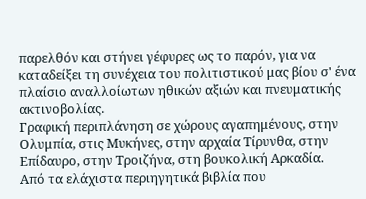παρελθόν και στήνει γέφυρες ως το παρόν, για να καταδείξει τη συνέχεια του πολιτιστικού μας βίου σ' ένα πλαίσιο αναλλοίωτων ηθικών αξιών και πνευματικής ακτινοβολίας.
Γραφική περιπλάνηση σε χώρους αγαπημένους, στην Ολυμπία, στις Μυκήνες, στην αρχαία Τίρυνθα, στην Επίδαυρο, στην Τροιζήνα, στη βουκολική Αρκαδία.
Από τα ελάχιστα περιηγητικά βιβλία που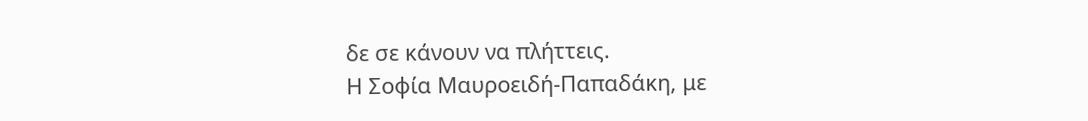δε σε κάνουν να πλήττεις.
Η Σοφία Μαυροειδή-Παπαδάκη, με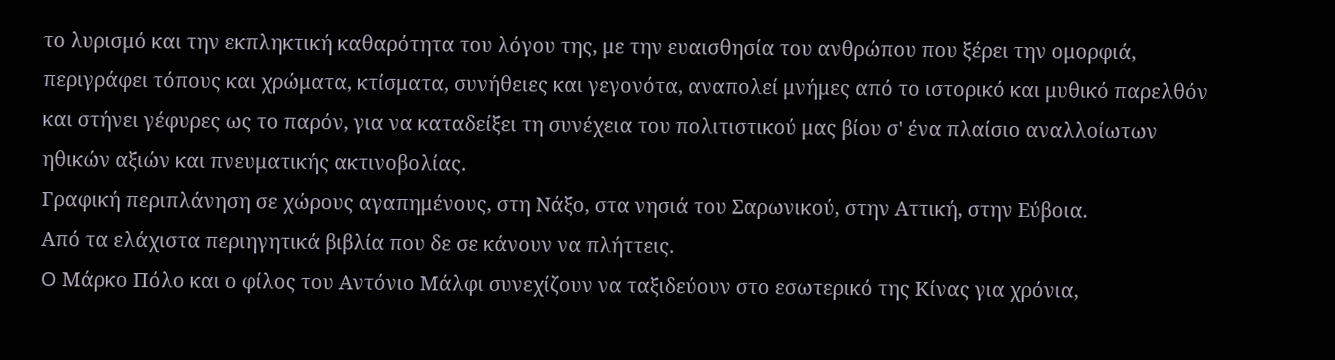το λυρισμό και την εκπληκτική καθαρότητα του λόγου της, με την ευαισθησία του ανθρώπου που ξέρει την ομορφιά, περιγράφει τόπους και χρώματα, κτίσματα, συνήθειες και γεγονότα, αναπολεί μνήμες από το ιστορικό και μυθικό παρελθόν και στήνει γέφυρες ως το παρόν, για να καταδείξει τη συνέχεια του πολιτιστικού μας βίου σ' ένα πλαίσιο αναλλοίωτων ηθικών αξιών και πνευματικής ακτινοβολίας.
Γραφική περιπλάνηση σε χώρους αγαπημένους, στη Νάξο, στα νησιά του Σαρωνικού, στην Αττική, στην Εύβοια.
Από τα ελάχιστα περιηγητικά βιβλία που δε σε κάνουν να πλήττεις.
O Μάρκο Πόλο και ο φίλος του Αντόνιο Μάλφι συνεχίζουν να ταξιδεύουν στο εσωτερικό της Κίνας για χρόνια,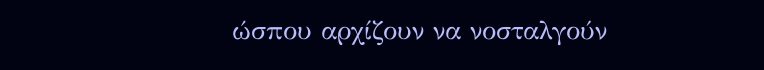ώσπου αρχίζουν να νοσταλγούν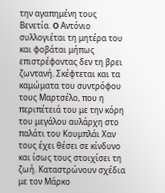την αγαπημένη τους Βενετία. O Αντόνιο συλλογιέται τη μητέρα του και φοβάται μήπως επιστρέφοντας δεν τη βρει ζωντανή. Σκέφτεται και τα καμώματα του συντρόφου τους Μαρτσέλο, που η περιπέτειά του με την κόρη του μεγάλου αυλάρχη στο παλάτι του Κουμπλάι Χαν τους έχει θέσει σε κίνδυνο και ίσως τους στοιχίσει τη ζωή. Καταστρώνουν σχέδια με τον Μάρκο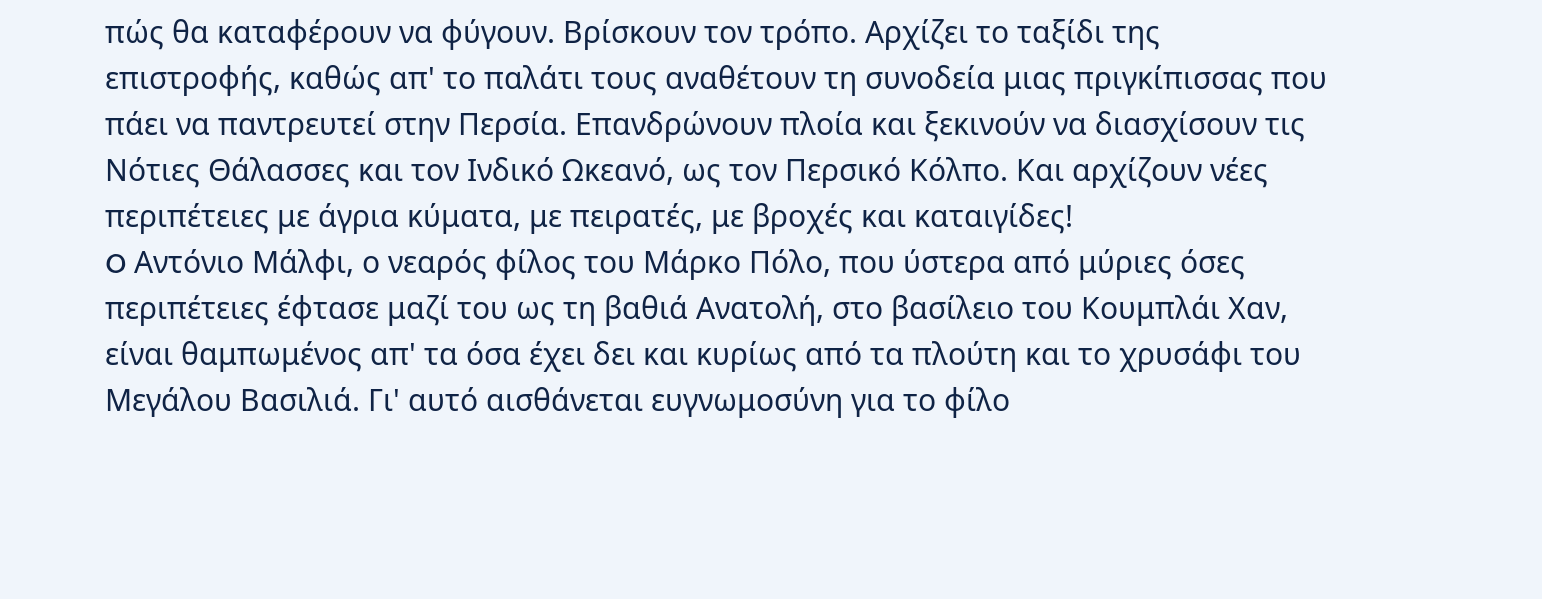πώς θα καταφέρουν να φύγουν. Βρίσκουν τον τρόπο. Αρχίζει το ταξίδι της επιστροφής, καθώς απ' το παλάτι τους αναθέτουν τη συνοδεία μιας πριγκίπισσας που πάει να παντρευτεί στην Περσία. Επανδρώνουν πλοία και ξεκινούν να διασχίσουν τις Νότιες Θάλασσες και τον Ινδικό Ωκεανό, ως τον Περσικό Κόλπο. Και αρχίζουν νέες περιπέτειες με άγρια κύματα, με πειρατές, με βροχές και καταιγίδες!
O Αντόνιο Μάλφι, ο νεαρός φίλος του Μάρκο Πόλο, που ύστερα από μύριες όσες περιπέτειες έφτασε μαζί του ως τη βαθιά Ανατολή, στο βασίλειο του Κουμπλάι Χαν, είναι θαμπωμένος απ' τα όσα έχει δει και κυρίως από τα πλούτη και το χρυσάφι του Μεγάλου Βασιλιά. Γι' αυτό αισθάνεται ευγνωμοσύνη για το φίλο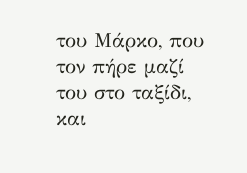του Μάρκο, που τον πήρε μαζί του στο ταξίδι, και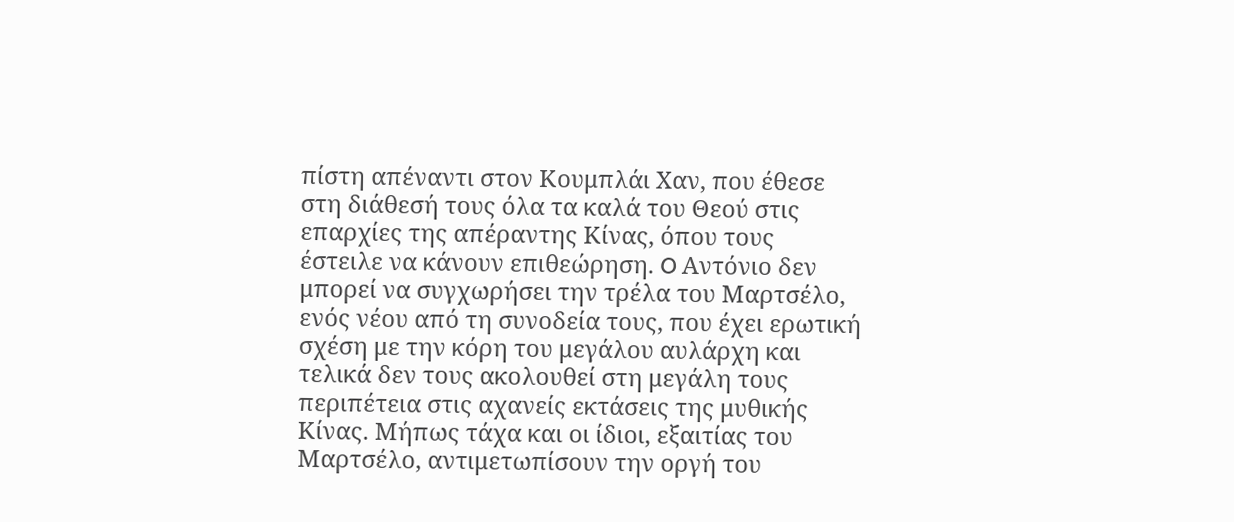πίστη απέναντι στον Κουμπλάι Χαν, που έθεσε στη διάθεσή τους όλα τα καλά του Θεού στις επαρχίες της απέραντης Κίνας, όπου τους έστειλε να κάνουν επιθεώρηση. O Αντόνιο δεν μπορεί να συγχωρήσει την τρέλα του Μαρτσέλο, ενός νέου από τη συνοδεία τους, που έχει ερωτική σχέση με την κόρη του μεγάλου αυλάρχη και τελικά δεν τους ακολουθεί στη μεγάλη τους περιπέτεια στις αχανείς εκτάσεις της μυθικής Κίνας. Μήπως τάχα και οι ίδιοι, εξαιτίας του Μαρτσέλο, αντιμετωπίσουν την οργή του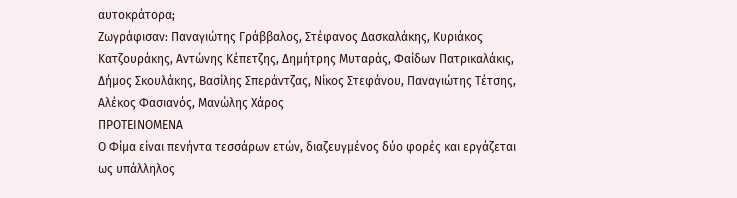αυτοκράτορα;
Ζωγράφισαν: Παναγιώτης Γράββαλος, Στέφανος Δασκαλάκης, Κυριάκος Κατζουράκης, Αντώνης Κέπετζης, Δημήτρης Μυταράς, Φαίδων Πατρικαλάκις, Δήμος Σκουλάκης, Βασίλης Σπεράντζας, Νίκος Στεφάνου, Παναγιώτης Τέτσης, Αλέκος Φασιανός, Μανώλης Χάρος
ΠΡΟΤΕΙΝΟΜΕΝΑ
Ο Φίμα είναι πενήντα τεσσάρων ετών, διαζευγμένος δύο φορές και εργάζεται ως υπάλληλος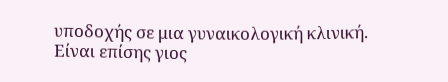υποδοχής σε μια γυναικολογική κλινική. Είναι επίσης γιος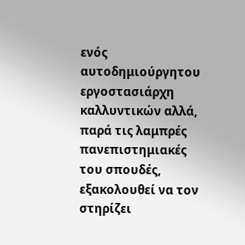ενός αυτοδημιούργητου εργοστασιάρχη καλλυντικών αλλά, παρά τις λαμπρές πανεπιστημιακές του σπουδές, εξακολουθεί να τον στηρίζει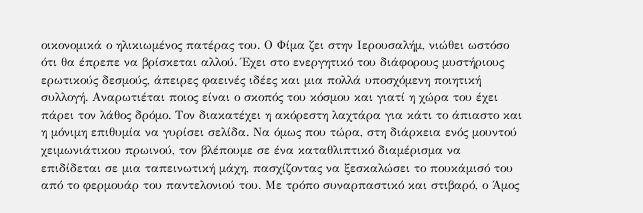οικονομικά ο ηλικιωμένος πατέρας του. Ο Φίμα ζει στην Ιερουσαλήμ, νιώθει ωστόσο ότι θα έπρεπε να βρίσκεται αλλού. Έχει στο ενεργητικό του διάφορους μυστήριους ερωτικούς δεσμούς, άπειρες φαεινές ιδέες και μια πολλά υποσχόμενη ποιητική συλλογή. Αναρωτιέται ποιος είναι ο σκοπός του κόσμου και γιατί η χώρα του έχει πάρει τον λάθος δρόμο. Τον διακατέχει η ακόρεστη λαχτάρα για κάτι το άπιαστο και η μόνιμη επιθυμία να γυρίσει σελίδα. Να όμως που τώρα, στη διάρκεια ενός μουντού χειμωνιάτικου πρωινού, τον βλέπουμε σε ένα καταθλιπτικό διαμέρισμα να επιδίδεται σε μια ταπεινωτική μάχη, πασχίζοντας να ξεσκαλώσει το πουκάμισό του από το φερμουάρ του παντελονιού του. Με τρόπο συναρπαστικό και στιβαρό, ο Άμος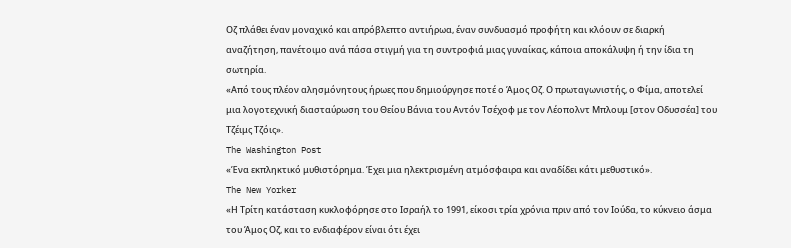Οζ πλάθει έναν μοναχικό και απρόβλεπτο αντιήρωα, έναν συνδυασμό προφήτη και κλόουν σε διαρκή αναζήτηση, πανέτοιμο ανά πάσα στιγμή για τη συντροφιά μιας γυναίκας, κάποια αποκάλυψη ή την ίδια τη σωτηρία.
«Από τους πλέον αλησμόνητους ήρωες που δημιούργησε ποτέ ο Άμος Οζ. Ο πρωταγωνιστής, ο Φίμα, αποτελεί μια λογοτεχνική διασταύρωση του Θείου Βάνια του Αντόν Τσέχοφ με τον Λέοπολντ Μπλουμ [στον Οδυσσέα] του Τζέιμς Τζόις».
The Washington Post
«Ένα εκπληκτικό μυθιστόρημα. Έχει μια ηλεκτρισμένη ατμόσφαιρα και αναδίδει κάτι μεθυστικό».
The New Yorker
«Η Τρίτη κατάσταση κυκλοφόρησε στο Ισραήλ το 1991, είκοσι τρία χρόνια πριν από τον Ιούδα, το κύκνειο άσμα του Άμος Οζ, και το ενδιαφέρον είναι ότι έχει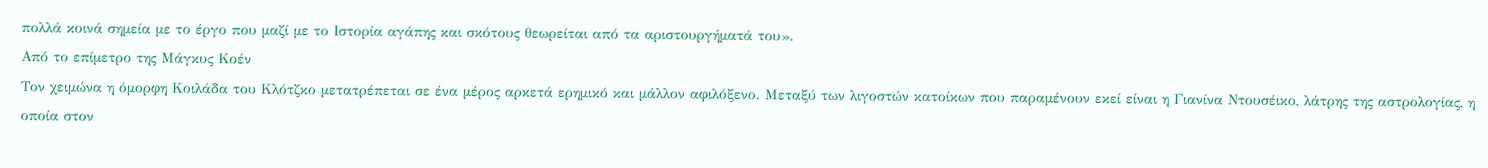πολλά κοινά σημεία με το έργο που μαζί με το Ιστορία αγάπης και σκότους θεωρείται από τα αριστουργήματά του».
Από το επίμετρο της Μάγκυς Κοέν
Τον χειμώνα η όμορφη Κοιλάδα του Κλότζκο μετατρέπεται σε ένα μέρος αρκετά ερημικό και μάλλον αφιλόξενο. Μεταξύ των λιγοστών κατοίκων που παραμένουν εκεί είναι η Γιανίνα Ντουσέικο, λάτρης της αστρολογίας, η οποία στον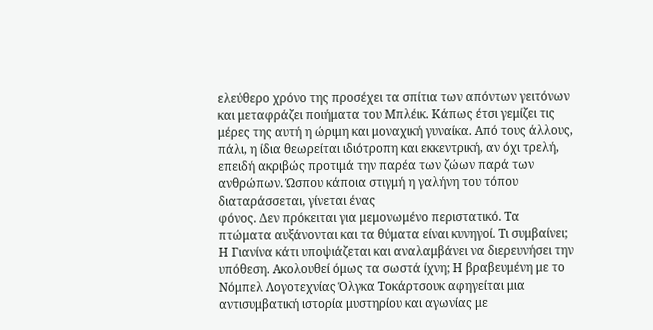ελεύθερο χρόνο της προσέχει τα σπίτια των απόντων γειτόνων και μεταφράζει ποιήματα του Μπλέικ. Κάπως έτσι γεμίζει τις μέρες της αυτή η ώριμη και μοναχική γυναίκα. Από τους άλλους, πάλι, η ίδια θεωρείται ιδιότροπη και εκκεντρική, αν όχι τρελή, επειδή ακριβώς προτιμά την παρέα των ζώων παρά των ανθρώπων. Ώσπου κάποια στιγμή η γαλήνη του τόπου διαταράσσεται, γίνεται ένας
φόνος. Δεν πρόκειται για μεμονωμένο περιστατικό. Τα πτώματα αυξάνονται και τα θύματα είναι κυνηγοί. Τι συμβαίνει; Η Γιανίνα κάτι υποψιάζεται και αναλαμβάνει να διερευνήσει την υπόθεση. Ακολουθεί όμως τα σωστά ίχνη; Η βραβευμένη με το Νόμπελ Λογοτεχνίας Όλγκα Τοκάρτσουκ αφηγείται μια αντισυμβατική ιστορία μυστηρίου και αγωνίας με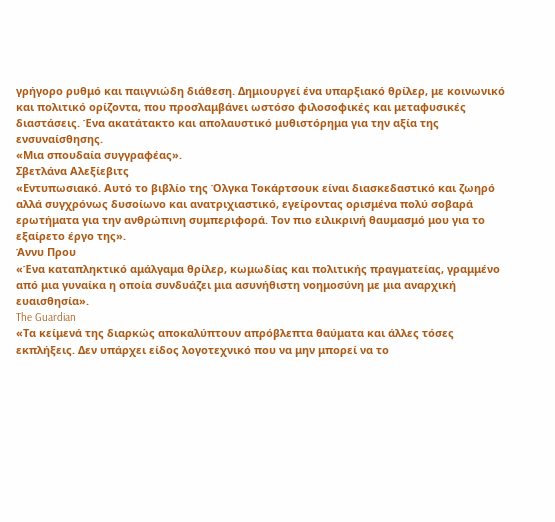γρήγορο ρυθμό και παιγνιώδη διάθεση. Δημιουργεί ένα υπαρξιακό θρίλερ, με κοινωνικό και πολιτικό ορίζοντα, που προσλαμβάνει ωστόσο φιλοσοφικές και μεταφυσικές διαστάσεις. Ένα ακατάτακτο και απολαυστικό μυθιστόρημα για την αξία της ενσυναίσθησης.
«Μια σπουδαία συγγραφέας».
Σβετλάνα Αλεξίεβιτς
«Εντυπωσιακό. Αυτό το βιβλίο της Όλγκα Τοκάρτσουκ είναι διασκεδαστικό και ζωηρό αλλά συγχρόνως δυσοίωνο και ανατριχιαστικό, εγείροντας ορισμένα πολύ σοβαρά ερωτήματα για την ανθρώπινη συμπεριφορά. Τον πιο ειλικρινή θαυμασμό μου για το εξαίρετο έργο της».
Άννυ Πρου
«Ένα καταπληκτικό αμάλγαμα θρίλερ, κωμωδίας και πολιτικής πραγματείας, γραμμένο από μια γυναίκα η οποία συνδυάζει μια ασυνήθιστη νοημοσύνη με μια αναρχική ευαισθησία».
The Guardian
«Τα κείμενά της διαρκώς αποκαλύπτουν απρόβλεπτα θαύματα και άλλες τόσες εκπλήξεις. Δεν υπάρχει είδος λογοτεχνικό που να μην μπορεί να το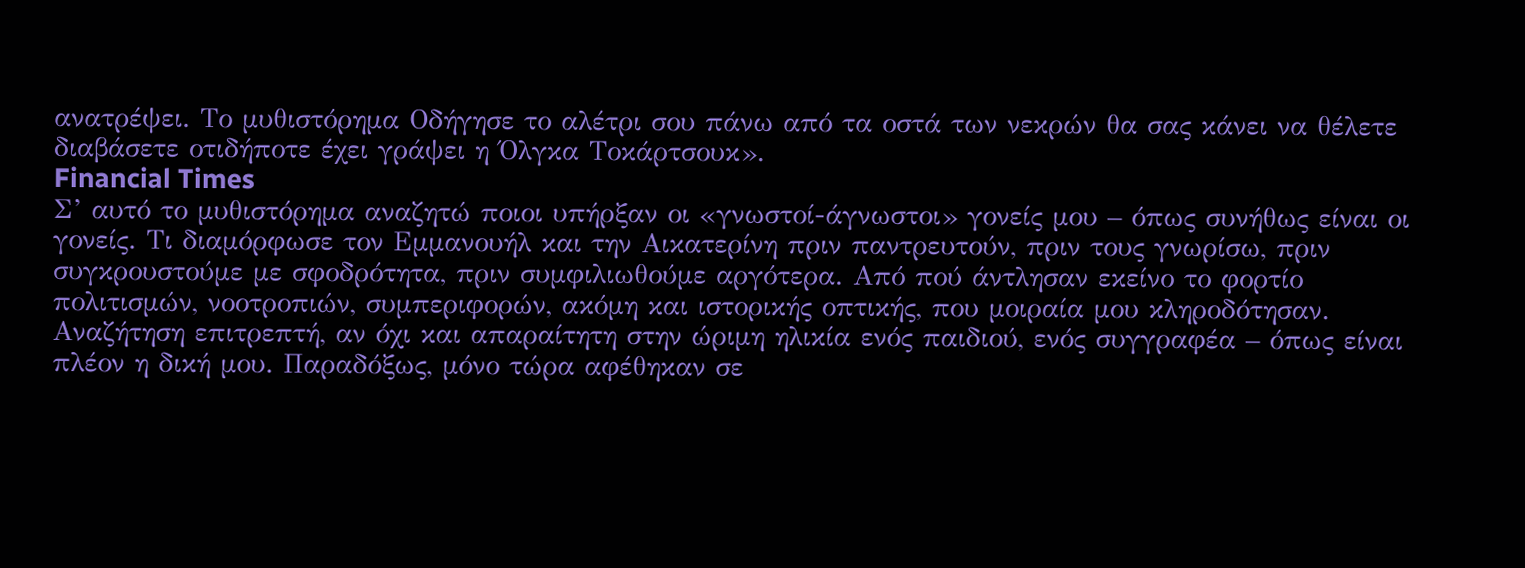ανατρέψει. Το μυθιστόρημα Οδήγησε το αλέτρι σου πάνω από τα οστά των νεκρών θα σας κάνει να θέλετε διαβάσετε οτιδήποτε έχει γράψει η Όλγκα Τοκάρτσουκ».
Financial Times
Σ’ αυτό το μυθιστόρημα αναζητώ ποιοι υπήρξαν οι «γνωστοί-άγνωστοι» γονείς μου – όπως συνήθως είναι οι γονείς. Τι διαμόρφωσε τον Εμμανουήλ και την Αικατερίνη πριν παντρευτούν, πριν τους γνωρίσω, πριν συγκρουστούμε με σφοδρότητα, πριν συμφιλιωθούμε αργότερα. Από πού άντλησαν εκείνο το φορτίο πολιτισμών, νοοτροπιών, συμπεριφορών, ακόμη και ιστορικής οπτικής, που μοιραία μου κληροδότησαν.
Αναζήτηση επιτρεπτή, αν όχι και απαραίτητη στην ώριμη ηλικία ενός παιδιού, ενός συγγραφέα – όπως είναι πλέον η δική μου. Παραδόξως, μόνο τώρα αφέθηκαν σε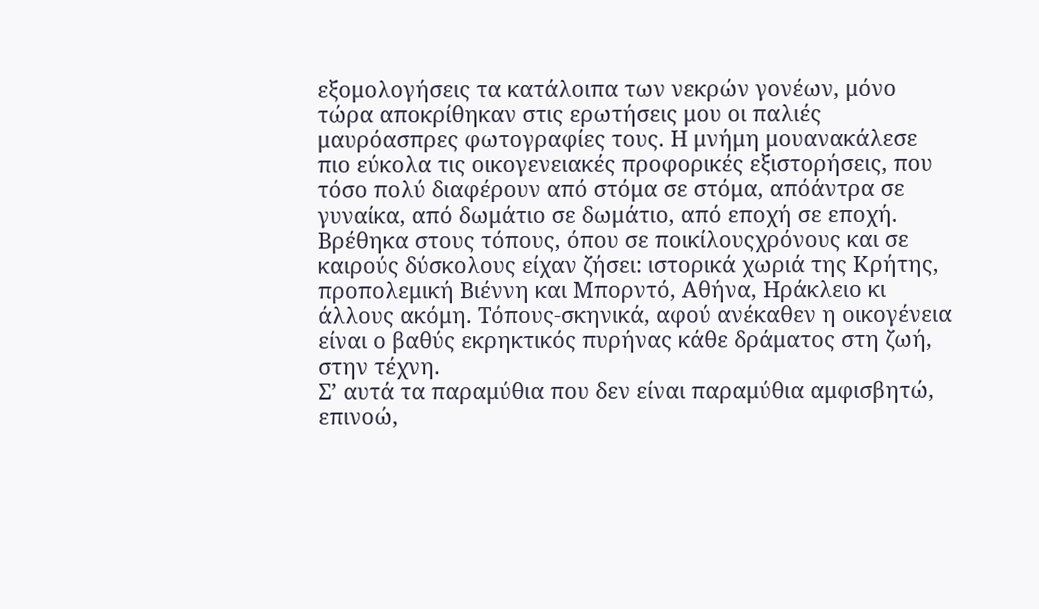εξομολογήσεις τα κατάλοιπα των νεκρών γονέων, μόνο τώρα αποκρίθηκαν στις ερωτήσεις μου οι παλιές μαυρόασπρες φωτογραφίες τους. Η μνήμη μουανακάλεσε πιο εύκολα τις οικογενειακές προφορικές εξιστορήσεις, που τόσο πολύ διαφέρουν από στόμα σε στόμα, απόάντρα σε γυναίκα, από δωμάτιο σε δωμάτιο, από εποχή σε εποχή. Βρέθηκα στους τόπους, όπου σε ποικίλουςχρόνους και σε καιρούς δύσκολους είχαν ζήσει: ιστορικά χωριά της Κρήτης, προπολεμική Βιέννη και Μπορντό, Αθήνα, Ηράκλειο κι άλλους ακόμη. Τόπους-σκηνικά, αφού ανέκαθεν η οικογένεια είναι ο βαθύς εκρηκτικός πυρήνας κάθε δράματος στη ζωή, στην τέχνη.
Σ’ αυτά τα παραμύθια που δεν είναι παραμύθια αμφισβητώ, επινοώ,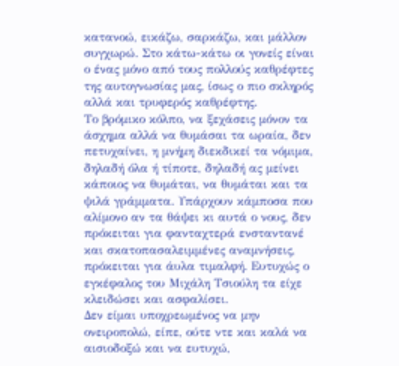κατανοώ, εικάζω, σαρκάζω, και μάλλον συγχωρώ. Στο κάτω-κάτω οι γονείς είναι ο ένας μόνο από τους πολλούς καθρέφτες της αυτογνωσίας μας, ίσως ο πιο σκληρός αλλά και τρυφερός καθρέφτης.
Το βρόμικο κόλπο, να ξεχάσεις μόνον τα άσχημα αλλά να θυμάσαι τα ωραία, δεν πετυχαίνει, η μνήμη διεκδικεί τα νόμιμα, δηλαδή όλα ή τίποτε, δηλαδή ας μείνει κάποιος να θυμάται, να θυμάται και τα ψιλά γράμματα. Υπάρχουν κάμποσα που αλίμονο αν τα θάψει κι αυτά ο νους, δεν πρόκειται για φανταχτερά ενσταντανέ και σκατοπασαλειμμένες αναμνήσεις, πρόκειται για άυλα τιμαλφή. Ευτυχώς ο εγκέφαλος του Μιχάλη Τσιούλη τα είχε κλειδώσει και ασφαλίσει.
Δεν είμαι υποχρεωμένος να μην ονειροπολώ, είπε, ούτε ντε και καλά να αισιοδοξώ και να ευτυχώ,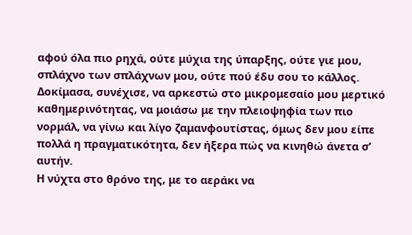αφού όλα πιο ρηχά, ούτε μύχια της ύπαρξης, ούτε γιε μου, σπλάχνο των σπλάχνων μου, ούτε πού έδυ σου το κάλλος.
Δοκίμασα, συνέχισε, να αρκεστώ στο μικρομεσαίο μου μερτικό καθημερινότητας, να μοιάσω με την πλειοψηφία των πιο νορμάλ, να γίνω και λίγο ζαμανφουτίστας, όμως δεν μου είπε πολλά η πραγματικότητα, δεν ήξερα πώς να κινηθώ άνετα σ’ αυτήν.
Η νύχτα στο θρόνο της, με το αεράκι να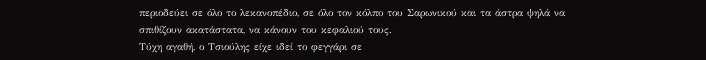περιοδεύει σε όλο το λεκανοπέδιο, σε όλο τον κόλπο του Σαρωνικού και τα άστρα ψηλά να σπιθίζουν ακατάστατα, να κάνουν του κεφαλιού τους.
Τύχη αγαθή, ο Τσιούλης είχε ιδεί το φεγγάρι σε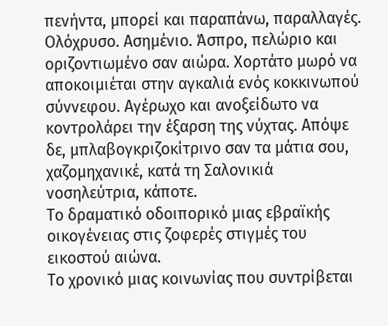πενήντα, μπορεί και παραπάνω, παραλλαγές. Ολόχρυσο. Ασημένιο. Άσπρο, πελώριο και οριζοντιωμένο σαν αιώρα. Χορτάτο μωρό να αποκοιμιέται στην αγκαλιά ενός κοκκινωπού σύννεφου. Αγέρωχο και ανοξείδωτο να κοντρολάρει την έξαρση της νύχτας. Απόψε δε, μπλαβογκριζοκίτρινο σαν τα μάτια σου, χαζομηχανικέ, κατά τη Σαλονικιά νοσηλεύτρια, κάποτε.
Το δραματικό οδοιπορικό μιας εβραϊκής οικογένειας στις ζοφερές στιγμές του εικοστού αιώνα.
Το χρονικό μιας κοινωνίας που συντρίβεται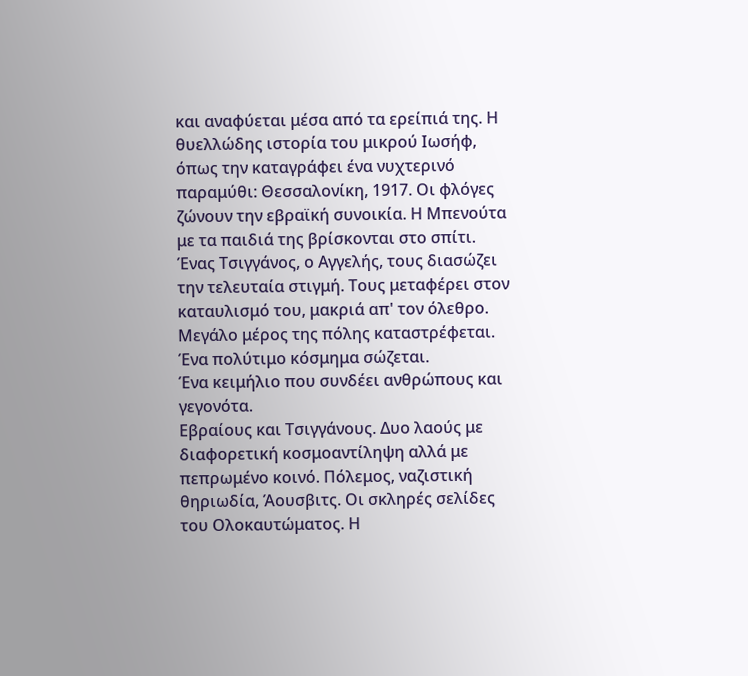και αναφύεται μέσα από τα ερείπιά της. Η θυελλώδης ιστορία του μικρού Ιωσήφ, όπως την καταγράφει ένα νυχτερινό παραμύθι: Θεσσαλονίκη, 1917. Οι φλόγες ζώνουν την εβραϊκή συνοικία. Η Μπενούτα με τα παιδιά της βρίσκονται στο σπίτι. Ένας Τσιγγάνος, ο Αγγελής, τους διασώζει την τελευταία στιγμή. Τους μεταφέρει στον καταυλισμό του, μακριά απ' τον όλεθρο. Μεγάλο μέρος της πόλης καταστρέφεται. Ένα πολύτιμο κόσμημα σώζεται.
Ένα κειμήλιο που συνδέει ανθρώπους και γεγονότα.
Εβραίους και Τσιγγάνους. Δυο λαούς με διαφορετική κοσμοαντίληψη αλλά με πεπρωμένο κοινό. Πόλεμος, ναζιστική θηριωδία, Άουσβιτς. Οι σκληρές σελίδες του Ολοκαυτώματος. Η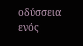οδύσσεια ενός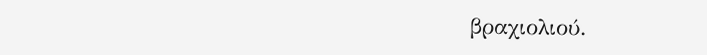βραχιολιού.